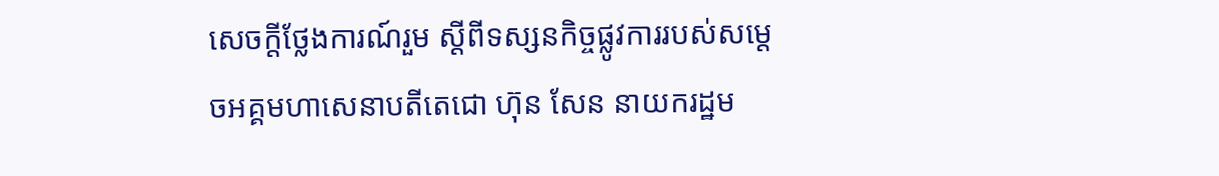សេចក្តីថ្លែងការណ៍រួម ស្តីពីទស្សនកិច្ចផ្លូវការរបស់សម្តេចអគ្គមហាសេនាបតីតេជោ ហ៊ុន សែន នាយករដ្ឋម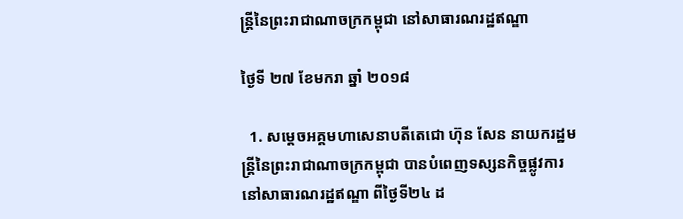ន្ត្រីនៃព្រះរាជាណាចក្រកម្ពុជា នៅសាធារណរដ្ឋឥណ្ឌា

ថ្ងៃទី ២៧ ខែមករា ឆ្នាំ ២០១៨

  1. សម្តេចអគ្គមហាសេនាបតីតេជោ ហ៊ុន សែន នាយករដ្ឋមន្រ្តីនៃព្រះរាជាណាចក្រកម្ពុជា បានបំពេញទស្សនកិច្ចផ្លូវការ នៅសាធារណរដ្ឋឥណ្ឌា ពីថ្ងៃទី២៤ ដ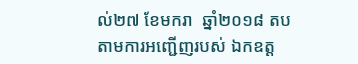ល់២៧ ខែមករា  ឆ្នាំ២០១៨ តបតាមការអញ្ជើញរបស់ ឯកឧត្ត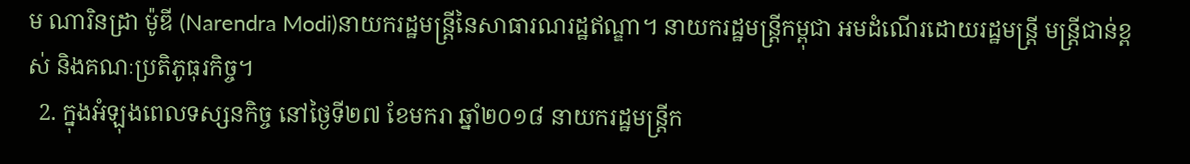ម ណារិនដ្រា ម៉ូឌី (Narendra Modi)នាយករដ្ឋមន្ត្រីនៃសាធារណរដ្ឋឥណ្ឌា។ នាយករដ្ឋមន្ត្រីកម្ពុជា អមដំណើរដោយរដ្ឋមន្ត្រី មន្ត្រីជាន់ខ្ពស់ និងគណៈប្រតិភូធុរកិច្ច។
  2. ក្នុងអំឡុងពេលទស្សនកិច្ច នៅថ្ងៃទី២៧ ខែមករា ឆ្នាំ២០១៨ នាយករដ្ឋមន្ត្រីក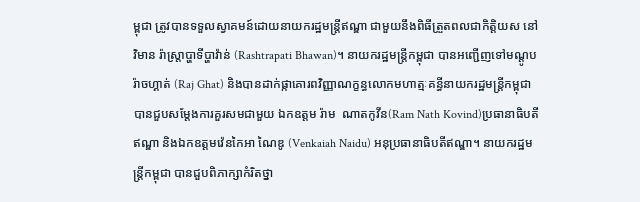ម្ពុជា ត្រូវបានទទួលស្វាគមន៍ដោយនាយករដ្ឋមន្ត្រីឥណ្ឌា ជាមួយនឹងពិធីត្រួតពលជាកិត្តិយស នៅវិមាន រ៉ាស្រ្តាប្ហាទីប្ហាវ៉ាន់ (Rashtrapati Bhawan)។ នាយករដ្ឋមន្ត្រីកម្ពុជា បានអញ្ជើញទៅមណ្តូបរ៉ាចហ្គាត់ (Raj Ghat) និងបានដាក់ផ្កាគោរពវិញ្ញាណក្ខន្ធលោកមហាត្មៈគន្ធីនាយករដ្ឋមន្ត្រីកម្ពុជា បានជួបសម្តែងការគួរសមជាមួយ ឯកឧត្តម រ៉ាម  ណាតកូវីន(Ram Nath Kovind)ប្រធានាធិបតីឥណ្ឌា និងឯកឧត្តមវ៉េនកៃអា ណៃឌូ (Venkaiah Naidu) អនុប្រធានាធិបតីឥណ្ឌា។ នាយករដ្ឋមន្ត្រីកម្ពុជា បានជួបពិភាក្សាកំរិតថ្នា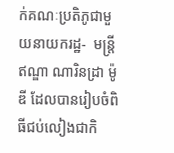ក់គណៈប្រតិភូជាមួយនាយករដ្ឋ-  មន្ត្រីឥណ្ឌា ណារិនដ្រា ម៉ូឌី ដែលបានរៀបចំពិធីជប់លៀងជាកិ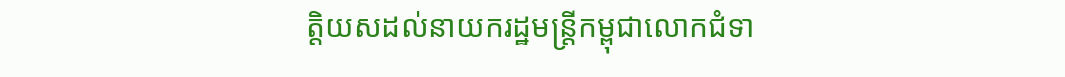ត្តិយសដល់នាយករដ្ឋមន្ត្រីកម្ពុជាលោកជំទា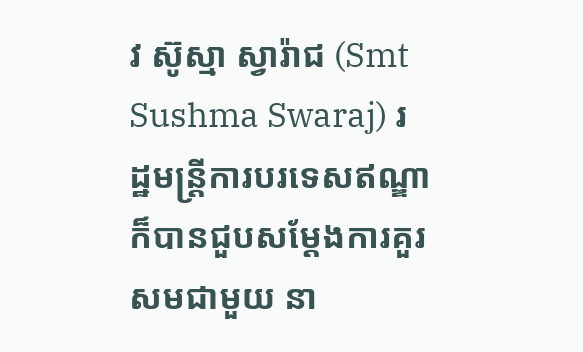វ ស៊ូស្មា ស្វារ៉ាជ (Smt Sushma Swaraj) រដ្ឋមន្ត្រីការបរទេសឥណ្ឌា ក៏បានជួបសម្តែងការគួរសមជាមួយ នា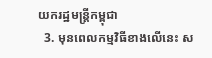យករដ្ឋមន្ត្រីកម្ពុជា
  3. មុនពេលកម្មវិធីខាងលើនេះ ស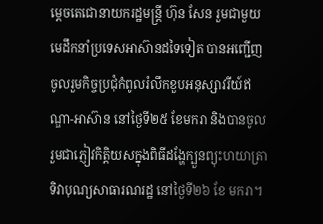ម្តេចតេជោនាយករដ្ឋមន្ត្រី ហ៊ុន សែន រួមជាមួយមេដឹកនាំប្រទេសអាស៊ានដទៃទៀត បានអញ្ជើញចូលរួមកិច្ចប្រជុំកំពូលរំលឹកខួបអនុស្សាវរីយ៍ឥណ្ឌា-អាស៊ាន នៅថ្ងៃទី២៥ ខែមករា និងបានចូលរួមជាភ្ញៀវកិត្តិយសក្នុងពិធីដង្ហែក្បួនព្យុះហយាត្រាទិវាបុណ្យសាធារណរដ្ឋ នៅថ្ងៃទី២៦ ខែ មករា។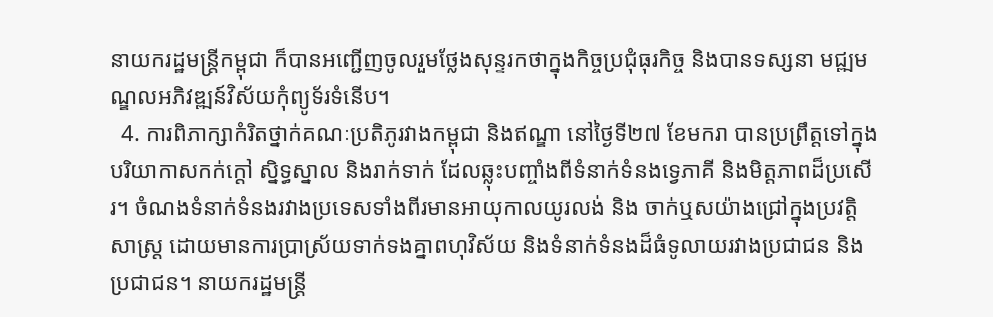នាយករដ្ឋមន្ត្រីកម្ពុជា ក៏បានអញ្ជើញចូលរួមថ្លែងសុន្ទរកថាក្នុងកិច្ចប្រជុំធុរកិច្ច និងបានទស្សនា មជ្ឍមណ្ឌលអភិវឌ្ឍន៍វិស័យកុំព្យូទ័រទំនើប។
  4. ការពិភាក្សាកំរិតថ្នាក់គណៈប្រតិភូរវាងកម្ពុជា និងឥណ្ឌា នៅថ្ងៃទី២៧ ខែមករា បានប្រព្រឹត្តទៅក្នុងបរិយាកាសកក់ក្តៅ ស្និទ្ធស្នាល និងរាក់ទាក់ ដែលឆ្លុះបញ្ចាំងពីទំនាក់ទំនងទ្វេភាគី និងមិត្តភាពដ៏ប្រសើរ។ ចំណងទំនាក់ទំនងរវាងប្រទេសទាំងពីរមានអាយុកាលយូរលង់ និង ចាក់ឬសយ៉ាងជ្រៅក្នុងប្រវត្តិសាស្រ្ត ដោយមានការប្រាស្រ័យទាក់ទងគ្នាពហុវិស័យ និងទំនាក់ទំនងដ៏ធំទូលាយរវាងប្រជាជន និងប្រជាជន។ នាយករដ្ឋមន្ត្រី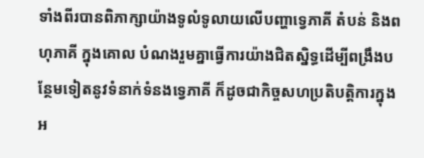ទាំងពីរបានពិភាក្សាយ៉ាងទូលំទូលាយលើបញ្ហាទ្វេភាគី តំបន់ និងពហុភាគី ក្នុងគោល បំណងរួមគ្នាធ្វើការយ៉ាងជិតស្និទ្ធដើម្បីពង្រឹងបន្ថែមទៀតនូវទំនាក់ទំនងទ្វេភាគី ក៏ដូចជាកិច្ចសហប្រតិបត្តិការក្នុងអ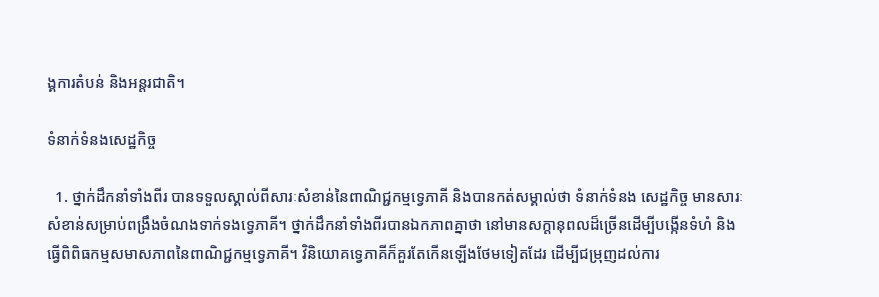ង្គការតំបន់ និងអន្តរជាតិ។

ទំនាក់ទំនងសេដ្ឋកិច្ច

  1. ថ្នាក់ដឹកនាំទាំងពីរ បានទទួលស្គាល់ពីសារៈសំខាន់នៃពាណិជ្ជកម្មទ្វេភាគី និងបានកត់សម្គាល់ថា ទំនាក់ទំនង សេដ្ឋកិច្ច មានសារៈសំខាន់សម្រាប់ពង្រឹងចំណងទាក់ទងទ្វេភាគី។ ថ្នាក់ដឹកនាំទាំងពីរបានឯកភាពគ្នាថា នៅមានសក្តានុពលដ៏ច្រើនដើម្បីបង្កើនទំហំ និងធ្វើពិពិធកម្មសមាសភាពនៃពាណិជ្ជកម្មទ្វេភាគី។ វិនិយោគទ្វេភាគីក៏គួរតែកើនឡើងថែមទៀតដែរ ដើម្បីជម្រុញដល់ការ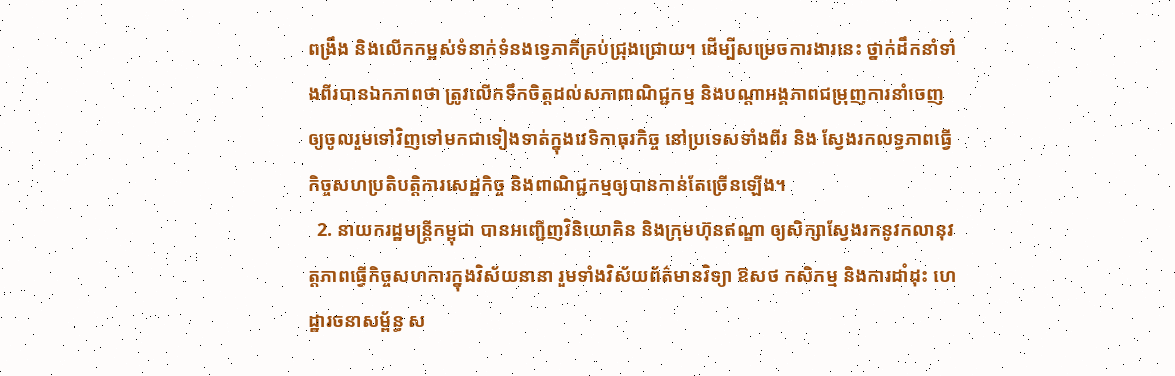ពង្រឹង និងលើកកម្ពស់ទំនាក់ទំនងទ្វេភាគីគ្រប់ជ្រុងជ្រោយ។ ដើម្បីសម្រេចការងារនេះ ថ្នាក់ដឹកនាំទាំងពីរបានឯកភាពថា ត្រូវលើកទឹកចិត្តដល់សភាពាណិជ្ជកម្ម និងបណ្តាអង្គភាពជម្រុញការនាំចេញ ឲ្យចូលរួមទៅវិញទៅមកជាទៀងទាត់ក្នុងវេទិកាធុរកិច្ច នៅប្រទេសទាំងពីរ និង ស្វែងរកលទ្ធភាពធ្វើកិច្ចសហប្រតិបត្តិការសេដ្ឋកិច្ច និងពាណិជ្ជកម្មឲ្យបានកាន់តែច្រើនឡើង។
  2. នាយករដ្ឋមន្ត្រីកម្ពុជា បានអញ្ជើញវិនិយោគិន និងក្រុមហ៊ុនឥណ្ឌា ឲ្យសិក្សាស្វែងរកនូវកលានុវត្តភាពធ្វើកិច្ចសហការក្នុងវិស័យនានា រួមទាំងវិស័យព័ត៌មានវិទ្យា ឱសថ កសិកម្ម និងការដាំដុះ ហេដ្ឋារចនាសម័្ពន្ធ ស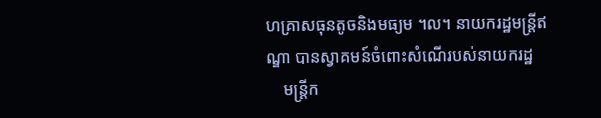ហគ្រាសធុនតូចនិងមធ្យម ។ល។ នាយករដ្ឋមន្ត្រីឥណ្ឌា បានស្វាគមន៍ចំពោះសំណើរបស់នាយករដ្ឋ
    មន្ត្រីក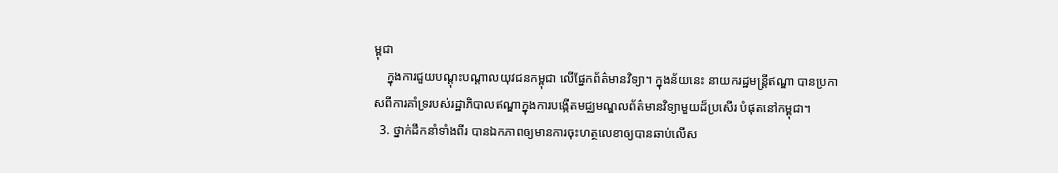ម្ពុជា
    ក្នុងការជួយបណ្តុះបណ្តាលយុវជនកម្ពុជា លើផ្នែកព័ត៌មានវិទ្យា។ ក្នុងន័យនេះ នាយករដ្ឋមន្ត្រីឥណ្ឌា បានប្រកាសពីការគាំទ្ររបស់រដ្ឋាភិបាលឥណ្ឌាក្នុងការបង្កើតមជ្ឈមណ្ឌលព័ត៌មានវិទ្យាមួយដ៏ប្រសើរ បំផុតនៅកម្ពុជា។
  3. ថ្នាក់ដឹកនាំទាំងពីរ បានឯកភាពឲ្យមានការចុះហត្ថលេខាឲ្យបានឆាប់លើស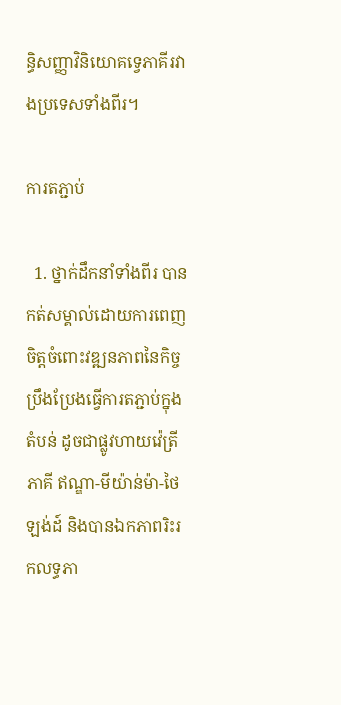ន្ធិសញ្ញាវិនិយោគទ្វេភាគីរវាងប្រទេសទាំងពីរ។

ការតភ្ជាប់

  1. ថ្នាក់ដឹកនាំទាំងពីរ បានកត់សម្គាល់ដោយការពេញចិត្តចំពោះវឌ្ឍនភាពនៃកិច្ចប្រឹងប្រែងធ្វើការតភ្ជាប់ក្នុងតំបន់ ដូចជាផ្លូវហាយវ៉េត្រីភាគី ឥណ្ឌា-មីយ៉ាន់ម៉ា-ថៃឡង់ដ៍ និងបានឯកភាពរិះរកលទ្ធភា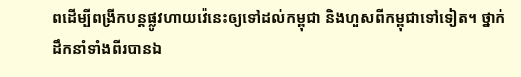ពដើម្បីពង្រីកបន្តផ្លូវហាយវ៉េនេះឲ្យទៅដល់កម្ពុជា និងហួសពីកម្ពុជាទៅទៀត។ ថ្នាក់ដឹកនាំទាំងពីរបានឯ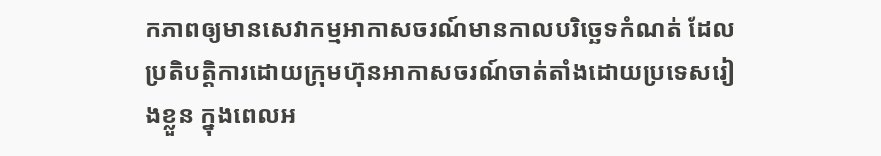កភាពឲ្យមានសេវាកម្មអាកាសចរណ៍មានកាលបរិច្ឆេទកំណត់ ដែលប្រតិបត្តិការដោយក្រុមហ៊ុនអាកាសចរណ៍ចាត់តាំងដោយប្រទេសរៀងខ្លួន ក្នុងពេលអ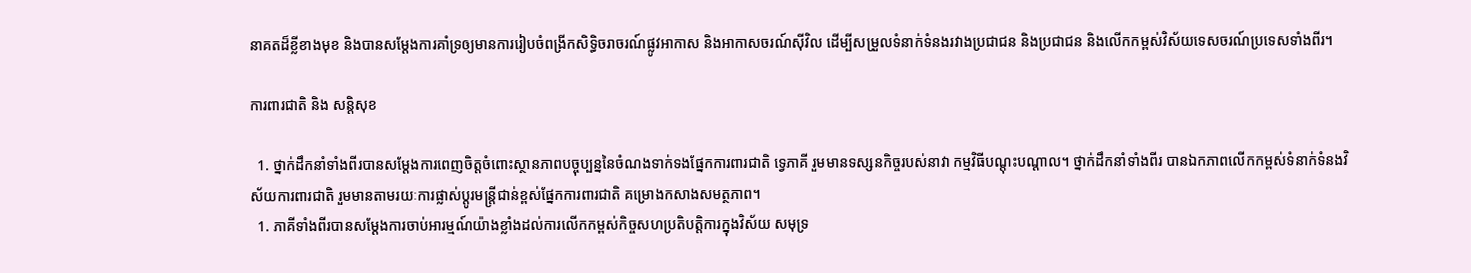នាគតដ៏ខ្លីខាងមុខ និងបានសម្តែងការគាំទ្រឲ្យមានការរៀបចំពង្រីកសិទ្ធិចរាចរណ៍ផ្លូវអាកាស និងអាកាសចរណ៍ស៊ីវិល ដើម្បីសម្រួលទំនាក់ទំនងរវាងប្រជាជន និងប្រជាជន និងលើកកម្ពស់វិស័យទេសចរណ៍ប្រទេសទាំងពីរ។

ការពារជាតិ និង សន្តិសុខ

  1. ថ្នាក់ដឹកនាំទាំងពីរបានសម្តែងការពេញចិត្តចំពោះស្ថានភាពបច្ចុប្បន្ននៃចំណងទាក់ទងផ្នែកការពារជាតិ ទ្វេភាគី រួមមានទស្សនកិច្ចរបស់នាវា កម្មវិធីបណ្តុះបណ្តាល។ ថ្នាក់ដឹកនាំទាំងពីរ បានឯកភាពលើកកម្ពស់ទំនាក់ទំនងវិស័យការពារជាតិ រួមមានតាមរយៈការផ្លាស់ប្តូរមន្រ្តីជាន់ខ្ពស់ផ្នែកការពារជាតិ គម្រោងកសាងសមត្ថភាព។
  1. ភាគីទាំងពីរបានសម្តែងការចាប់អារម្មណ៍យ៉ាងខ្លាំងដល់ការលើកកម្ពស់កិច្ចសហប្រតិបត្តិការក្នុងវិស័យ សមុទ្រ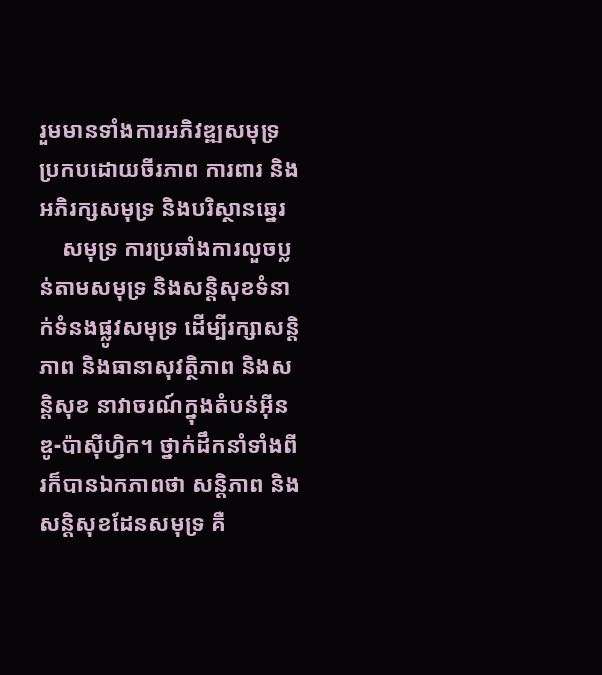រួមមានទាំងការអភិវឌ្ឍសមុទ្រប្រកបដោយចីរភាព ការពារ និងអភិរក្សសមុទ្រ និងបរិស្ថានឆ្នេរ
    សមុទ្រ ការប្រឆាំងការលួចប្លន់តាមសមុទ្រ និងសន្តិសុខទំនាក់ទំនងផ្លូវសមុទ្រ ដើម្បីរក្សាសន្តិភាព និងធានាសុវត្ថិភាព និងសន្តិសុខ នាវាចរណ៍ក្នុងតំបន់អ៊ីនឌូ-ប៉ាស៊ីហ្វិក។ ថ្នាក់ដឹកនាំទាំងពីរក៏បានឯកភាពថា សន្តិភាព និងសន្តិសុខដែនសមុទ្រ គឺ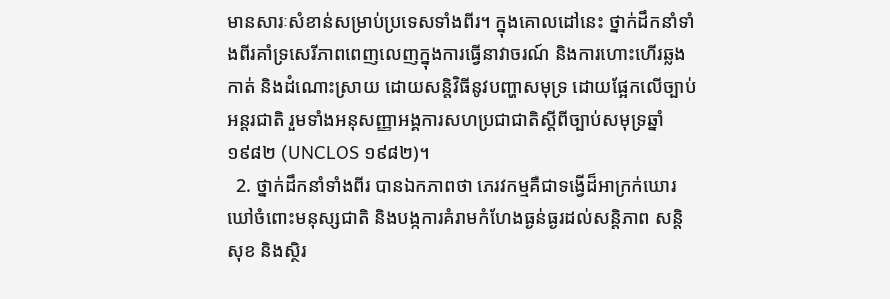មានសារៈសំខាន់សម្រាប់ប្រទេសទាំងពីរ។ ក្នុងគោលដៅនេះ ថ្នាក់ដឹកនាំទាំងពីរគាំទ្រសេរីភាពពេញលេញក្នុងការធ្វើនាវាចរណ៍ និងការហោះហើរឆ្លងកាត់ និងដំណោះស្រាយ ដោយសនិ្តវិធីនូវបញ្ហាសមុទ្រ ដោយផ្អែកលើច្បាប់អន្តរជាតិ រួមទាំងអនុសញ្ញាអង្គការសហប្រជាជាតិសី្តពីច្បាប់សមុទ្រឆ្នាំ ១៩៨២ (UNCLOS ១៩៨២)។
  2. ថ្នាក់ដឹកនាំទាំងពីរ បានឯកភាពថា ភេរវកម្មគឺជាទង្វើដ៏អាក្រក់ឃោរឃៅចំពោះមនុស្សជាតិ និងបង្កការគំរាមកំហែងធ្ងន់ធ្ងរដល់សន្តិភាព សន្តិសុខ និងស្ថិរ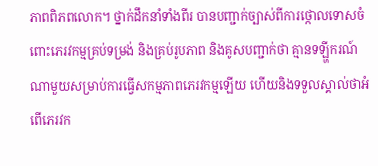ភាពពិភពលោក។ ថ្នាក់ដឹកនាំទាំងពីរ បានបញ្ជាក់ច្បាស់ពីការថ្កោលទោសចំពោះភេរវកម្មគ្រប់ទម្រង់ និងគ្រប់រូបភាព និងគូសបញ្ជាក់ថា គ្មានទឡ្ហីករណ៍ណាមួយសម្រាប់ការធ្វើសកម្មភាពភេរវកម្មឡើយ ហើយនិងទទួលស្គាល់ថាអំពើភេរវក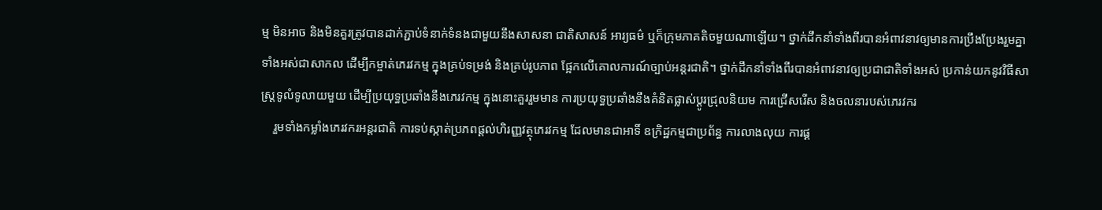ម្ម មិនអាច និងមិនគួរត្រូវបានដាក់ភ្ជាប់ទំនាក់ទំនងជាមួយនឹងសាសនា ជាតិសាសន៍ អារ្យធម៌ ឬក៏ក្រុមភាគតិចមួយណាឡើយ។ ថ្នាក់ដឹកនាំទាំងពីរបានអំពាវនាវឲ្យមានការប្រឹងប្រែងរួមគ្នាទាំងអស់ជាសាកល ដើម្បីកម្ចាត់ភេរវកម្ម ក្នុងគ្រប់ទម្រង់ និងគ្រប់រូបភាព ផ្អែកលើគោលការណ៍ច្បាប់អន្តរជាតិ។ ថ្នាក់ដឹកនាំទាំងពីរបានអំពាវនាវឲ្យប្រជាជាតិទាំងអស់ ប្រកាន់យកនូវវិធីសាស្ត្រទូលំទូលាយមួយ ដើម្បីប្រយុទ្ធប្រឆាំងនឹងភេរវកម្ម ក្នុងនោះគួររួមមាន ការប្រយុទ្ធប្រឆាំងនឹងគំនិតផ្លាស់ប្តូរជ្រុលនិយម ការជ្រើសរើស និងចលនារបស់ភេរវករ
    រួមទាំងកម្លាំងភេរវករអន្តរជាតិ ការទប់ស្កាត់ប្រភពផ្តល់ហិរញ្ញវត្ថុភេរវកម្ម ដែលមានជាអាទិ៍ ឧក្រិដ្ឋកម្មជាប្រព័ន្ធ ការលាងលុយ ការផ្គ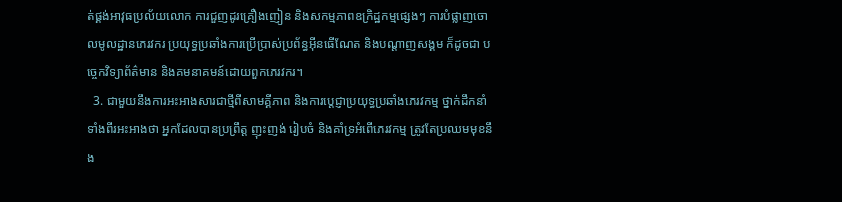ត់ផ្គង់អាវុធប្រល័យលោក ការជួញដូរគ្រឿងញៀន និងសកម្មភាពឧក្រិដ្ឋកម្មផ្សេងៗ ការបំផ្លាញចោលមូលដ្ឋានភេរវករ ប្រយុទ្ធប្រឆាំងការប្រើប្រាស់ប្រព័ន្ធអ៊ីនធើណែត និងបណ្តាញសង្គម ក៏ដូចជា បច្ចេកវិទ្យាព័ត៌មាន និងគមនាគមន៍ដោយពួកភេរវករ។
  3. ជាមួយនឹងការអះអាងសារជាថ្មីពីសាមគ្គីភាព និងការប្តេជ្ញាប្រយុទ្ធប្រឆាំងភេរវកម្ម ថ្នាក់ដឹកនាំទាំងពីរអះអាងថា អ្នកដែលបានប្រព្រឹត្ត ញុះញង់ រៀបចំ និងគាំទ្រអំពើភេរវកម្ម ត្រូវតែប្រឈមមុខនឹង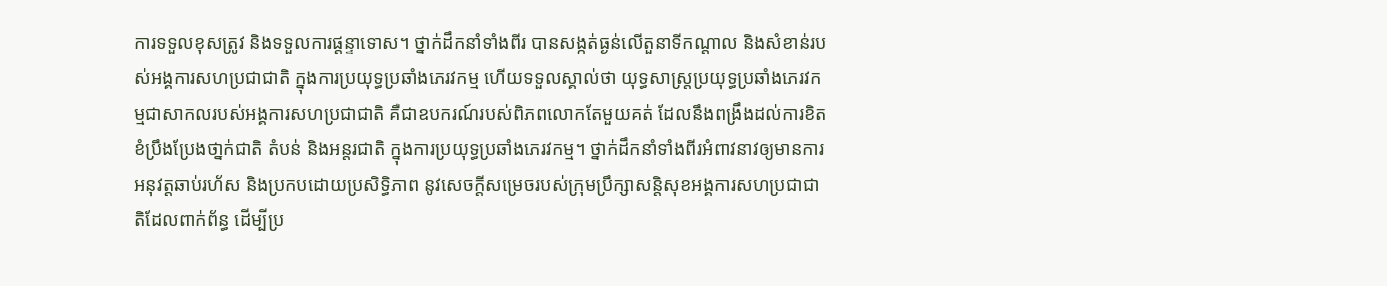ការទទួលខុសត្រូវ និងទទួលការផ្តន្ទាទោស។ ថ្នាក់ដឹកនាំទាំងពីរ បានសង្កត់ធ្ងន់លើតួនាទីកណ្តាល និងសំខាន់របស់អង្គការសហប្រជាជាតិ ក្នុងការប្រយុទ្ធប្រឆាំងភេរវកម្ម ហើយទទួលស្គាល់ថា យុទ្ធសាស្ត្រប្រយុទ្ធប្រឆាំងភេរវកម្មជាសាកលរបស់អង្គការសហប្រជាជាតិ គឺជាឧបករណ៍របស់ពិភពលោកតែមួយគត់ ដែលនឹងពង្រឹងដល់ការខិតខំប្រឹងប្រែងថា្នក់ជាតិ តំបន់ និងអន្តរជាតិ ក្នុងការប្រយុទ្ធប្រឆាំងភេរវកម្ម។ ថ្នាក់ដឹកនាំទាំងពីរអំពាវនាវឲ្យមានការអនុវត្តឆាប់រហ័ស និងប្រកបដោយប្រសិទ្ធិភាព នូវសេចកី្តសម្រេចរបស់ក្រុមប្រឹក្សាសន្តិសុខអង្គការសហប្រជាជាតិដែលពាក់ព័ន្ធ ដើម្បីប្រ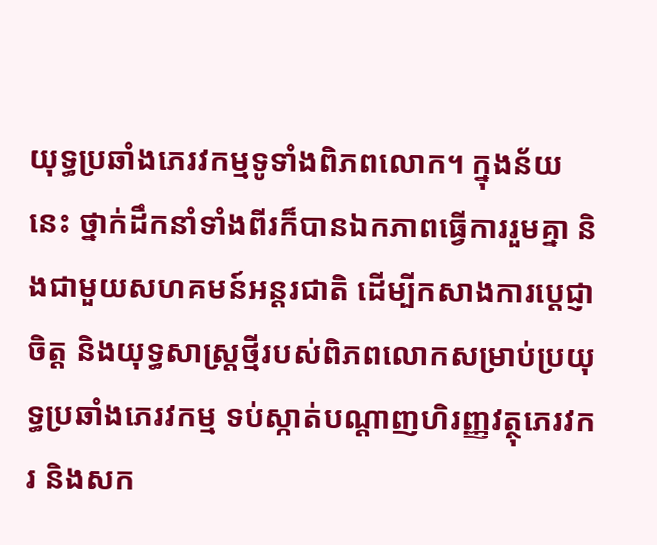យុទ្ធប្រឆាំងភេរវកម្មទូទាំងពិភពលោក។ ក្នុងន័យនេះ ថ្នាក់ដឹកនាំទាំងពីរក៏បានឯកភាពធ្វើការរួមគ្នា និងជាមួយសហគមន៍អន្តរជាតិ ដើម្បីកសាងការបេ្តជ្ញាចិត្ត និងយុទ្ធសាស្ត្រថី្មរបស់ពិភពលោកសម្រាប់ប្រយុទ្ធប្រឆាំងភេរវកម្ម ទប់ស្កាត់បណ្តាញហិរញ្ញវត្ថុភេរវករ និងសក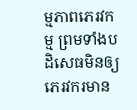ម្មភាពភេរវកម្ម ព្រមទាំងបដិសេធមិនឲ្យភេរវករមាន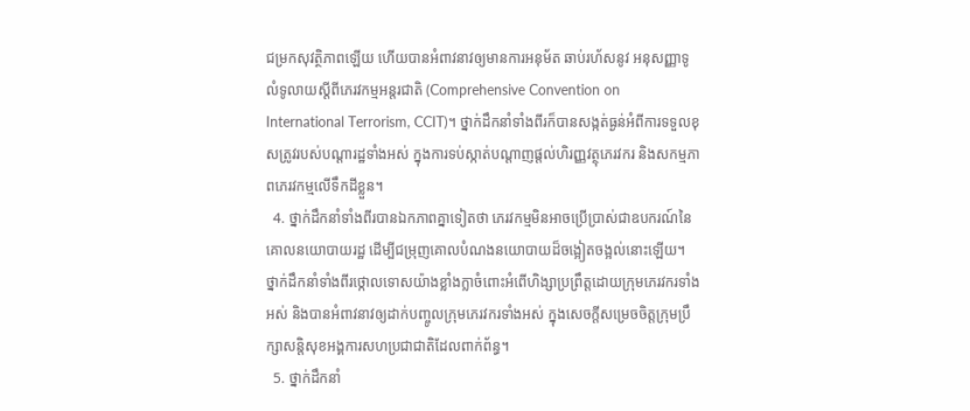ជម្រកសុវត្ថិភាពឡើយ ហើយបានអំពាវនាវឲ្យមានការអនុម័ត ឆាប់រហ័សនូវ អនុសញ្ញាទូលំទូលាយស្តីពីភេរវកម្មអន្តរជាតិ (Comprehensive Convention on International Terrorism, CCIT)។ ថ្នាក់ដឹកនាំទាំងពីរក៏បានសង្កត់ធ្ងន់អំពីការទទួលខុសត្រូវរបស់បណ្តារដ្ឋទាំងអស់ ក្នុងការទប់ស្កាត់បណ្តាញផ្តល់ហិរញ្ញវត្ថុភេរវករ និងសកម្មភាពភេរវកម្មលើទឹកដីខ្លួន។
  4. ថ្នាក់ដឹកនាំទាំងពីរបានឯកភាពគ្នាទៀតថា ភេរវកម្មមិនអាចប្រើប្រាស់ជាឧបករណ៍នៃគោលនយោបាយរដ្ឋ ដើម្បីជម្រុញគោលបំណងនយោបាយដ៏ចង្អៀតចង្អល់នោះឡើយ។ ថ្នាក់ដឹកនាំទាំងពីរថ្កោលទោសយ៉ាងខ្លាំងក្លាចំពោះអំពើហិង្សាប្រព្រឹត្តដោយក្រុមភេរវករទាំងអស់ និងបានអំពាវនាវឲ្យដាក់បញ្ចូលក្រុមភេរវករទាំងអស់ ក្នុងសេចក្តីសម្រេចចិត្តក្រុមប្រឹក្សាសន្តិសុខអង្គការសហប្រជាជាតិដែលពាក់ព័ន្ធ។
  5. ថ្នាក់ដឹកនាំ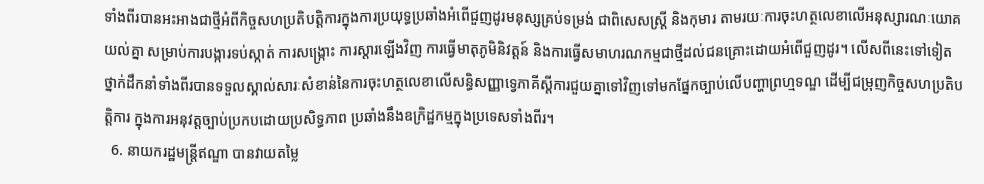ទាំងពីរបានអះអាងជាថ្មីអំពីកិច្ចសហប្រតិបត្តិការក្នុងការប្រយុទ្ធប្រឆាំងអំពើជួញដូរមនុស្សគ្រប់ទម្រង់ ជាពិសេសស្ត្រី និងកុមារ តាមរយៈការចុះហត្ថលេខាលើអនុស្សារណៈយោគយល់គ្នា សម្រាប់ការបង្ការទប់ស្កាត់ ការសង្ក្រោះ ការស្តារឡើងវិញ ការធ្វើមាតុភូមិនិវត្តន៍ និងការធ្វើសមាហរណកម្មជាថ្មីដល់ជនគ្រោះដោយអំពើជួញដូរ។ លើសពីនេះទៅទៀត ថ្នាក់ដឹកនាំទាំងពីរបានទទួលស្គាល់សារៈសំខាន់នៃការចុះហត្ថលេខាលើសន្ធិសញ្ញាទ្វេភាគីស្តីការជួយគ្នាទៅវិញទៅមកផ្នែកច្បាប់លើបញ្ហាព្រហ្មទណ្ឌ ដើម្បីជម្រុញកិច្ចសហប្រតិបត្តិការ ក្នុងការអនុវត្តច្បាប់ប្រកបដោយប្រសិទ្ធភាព ប្រឆាំងនឹងឧក្រិដ្ឋកម្មក្នុងប្រទេសទាំងពីរ។
  6. នាយករដ្ឋមន្ត្រីឥណ្ឌា បានវាយតម្លៃ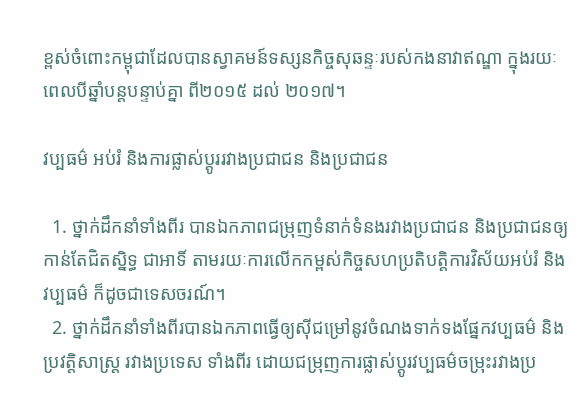ខ្ពស់ចំពោះកម្ពុជាដែលបានស្វាគមន៍ទស្សនកិច្ចសុឆន្ទៈរបស់កងនាវាឥណ្ឌា ក្នុងរយៈពេលបីឆ្នាំបន្តបន្ទាប់គ្នា ពី២០១៥ ដល់ ២០១៧។

វប្បធម៌ អប់រំ និងការផ្លាស់ប្តូររវាងប្រជាជន និងប្រជាជន

  1. ថ្នាក់ដឹកនាំទាំងពីរ បានឯកភាពជម្រុញទំនាក់ទំនងរវាងប្រជាជន និងប្រជាជនឲ្យកាន់តែជិតស្និទ្ធ ជាអាទិ៍ តាមរយៈការលើកកម្ពស់កិច្ចសហប្រតិបត្តិការវិស័យអប់រំ និងវប្បធម៌ ក៏ដូចជាទេសចរណ៍។
  2. ថ្នាក់ដឹកនាំទាំងពីរបានឯកភាពធ្វើឲ្យស៊ីជម្រៅនូវចំណងទាក់ទងផ្នែកវប្បធម៌ និងប្រវត្តិសាស្រ្ត រវាងប្រទេស ទាំងពីរ ដោយជម្រុញការផ្លាស់ប្តូរវប្បធម៌ចម្រុះរវាងប្រ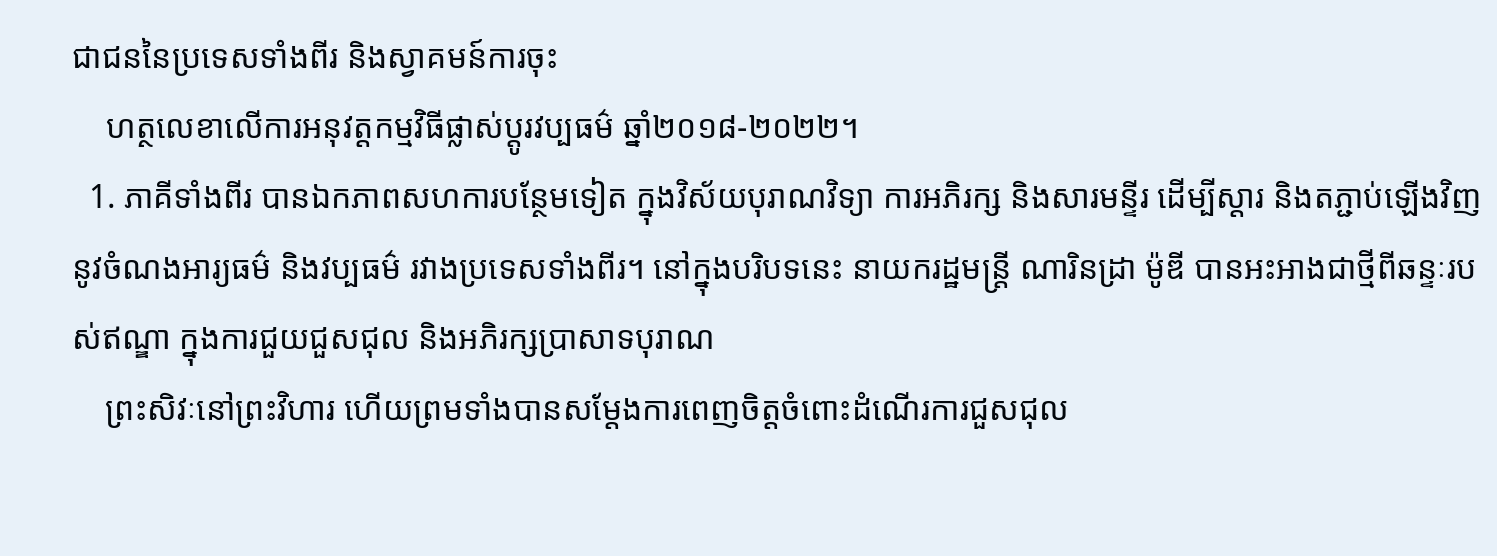ជាជននៃប្រទេសទាំងពីរ និងស្វាគមន៍ការចុះ
    ហត្ថលេខាលើការអនុវត្តកម្មវិធីផ្លាស់ប្តូរវប្បធម៌ ឆ្នាំ២០១៨-២០២២។
  1. ភាគីទាំងពីរ បានឯកភាពសហការបន្ថែមទៀត ក្នុងវិស័យបុរាណវិទ្យា ការអភិរក្ស និងសារមន្ទីរ ដើម្បីស្តារ និងតភ្ជាប់ឡើងវិញនូវចំណងអារ្យធម៌ និងវប្បធម៌ រវាងប្រទេសទាំងពីរ។ នៅក្នុងបរិបទនេះ នាយករដ្ឋមន្ត្រី ណារិនដ្រា ម៉ូឌី បានអះអាងជាថ្មីពីឆន្ទៈរបស់ឥណ្ឌា ក្នុងការជួយជួសជុល និងអភិរក្សប្រាសាទបុរាណ
    ព្រះសិវៈនៅព្រះវិហារ ហើយព្រមទាំងបានសម្តែងការពេញចិត្តចំពោះដំណើរការជួសជុល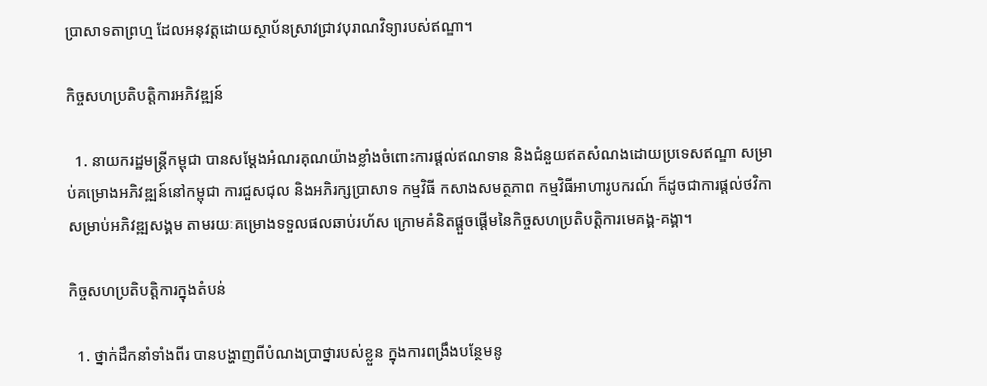ប្រាសាទតាព្រហ្ម ដែលអនុវត្តដោយស្ថាប័នស្រាវជ្រាវបុរាណវិទ្យារបស់ឥណ្ឌា។

កិច្ចសហប្រតិបត្តិការអភិវឌ្ឍន៍

  1. នាយករដ្ឋមន្ត្រីកម្ពុជា បានសម្តែងអំណរគុណយ៉ាងខ្លាំងចំពោះការផ្តល់ឥណទាន និងជំនួយឥតសំណងដោយប្រទេសឥណ្ឌា សម្រាប់គម្រោងអភិវឌ្ឍន៍នៅកម្ពុជា ការជួសជុល និងអភិរក្សប្រាសាទ កម្មវិធី កសាងសមត្ថភាព កម្មវិធីអាហារូបករណ៍ ក៏ដូចជាការផ្តល់ថវិកាសម្រាប់អភិវឌ្ឍសង្គម តាមរយៈគម្រោងទទួលផលឆាប់រហ័ស ក្រោមគំនិតផ្តួចផ្តើមនៃកិច្ចសហប្រតិបត្តិការមេគង្គ-គង្គា។

កិច្ចសហប្រតិបត្តិការក្នុងតំបន់

  1. ថ្នាក់ដឹកនាំទាំងពីរ បានបង្ហាញពីបំណងប្រាថ្នារបស់ខ្លួន ក្នុងការពង្រឹងបន្ថែមនូ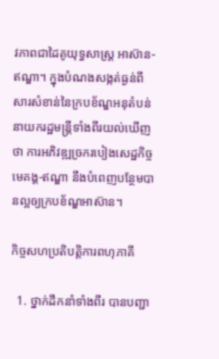វភាពជាដៃគូយុទ្ធសាស្ត្រ អាស៊ាន-ឥណ្ឌា។ ក្នុងបំណងសង្កត់ធ្ងន់ពីសារសំខាន់នៃក្របខ័ណ្ឌអនុតំបន់ នាយករដ្ឋមន្ត្រីទាំងពីរយល់ឃើញថា ការអភិវឌ្ឍច្រករបៀងសេដ្ឋកិច្ចមេគង្គ-ឥណ្ឌា នឹងបំពេញបន្ថែមបានល្អឲ្យក្របខ័ណ្ឌអាស៊ាន។

កិច្ចសហប្រតិបត្តិការពហុភាគី

  1. ថ្នាក់ដឹកនាំទាំងពីរ បានបញ្ជា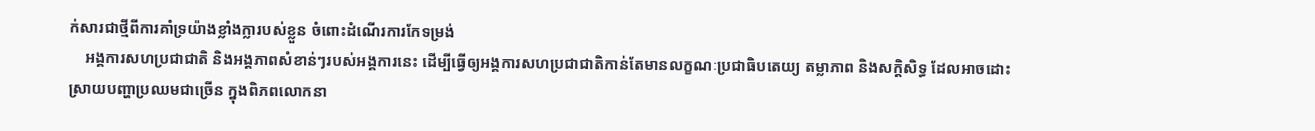ក់សារជាថ្មីពីការគាំទ្រយ៉ាងខ្លាំងក្លារបស់ខ្លួន ចំពោះដំណើរការកែទម្រង់
    អង្គការសហប្រជាជាតិ និងអង្គភាពសំខាន់ៗរបស់អង្គការនេះ ដើម្បីធ្វើឲ្យអង្គការសហប្រជាជាតិកាន់តែមានលក្ខណៈប្រជាធិបតេយ្យ តម្លាភាព និងសក្តិសិទ្ធ ដែលអាចដោះស្រាយបញ្ហាប្រឈមជាច្រើន ក្នុងពិភពលោកនា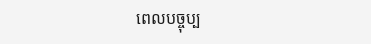ពេលបច្ចុប្ប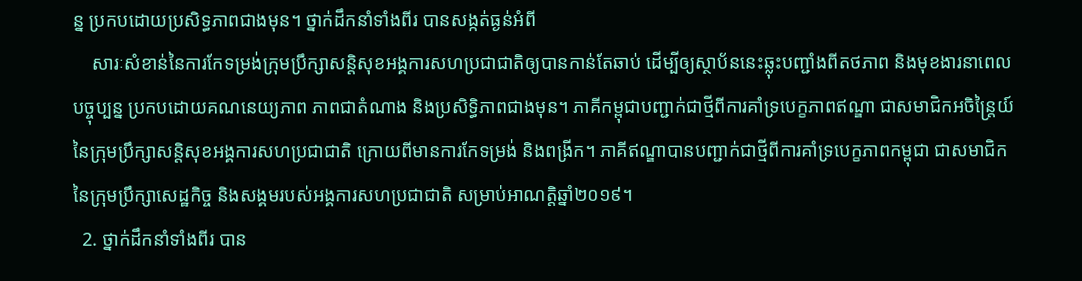ន្ន ប្រកបដោយប្រសិទ្ធភាពជាងមុន។ ថ្នាក់ដឹកនាំទាំងពីរ បានសង្កត់ធ្ងន់អំពី
    សារៈសំខាន់នៃការកែទម្រង់ក្រុមប្រឹក្សាសនិ្តសុខអង្គការសហប្រជាជាតិឲ្យបានកាន់តែឆាប់ ដើម្បីឲ្យស្ថាប័ននេះឆ្លុះបញ្ជាំងពីតថភាព និងមុខងារនាពេលបច្ចុប្បន្ន ប្រកបដោយគណនេយ្យភាព ភាពជាតំណាង និងប្រសិទ្ធិភាពជាងមុន។ ភាគីកម្ពុជាបញ្ជាក់ជាថ្មីពីការគាំទ្របេក្ខភាពឥណ្ឌា ជាសមាជិកអចិន្ត្រៃយ៍នៃក្រុមប្រឹក្សាសន្តិសុខអង្គការសហប្រជាជាតិ ក្រោយពីមានការកែទម្រង់ និងពង្រីក។ ភាគីឥណ្ឌាបានបញ្ជាក់ជាថ្មីពីការគាំទ្របេក្ខភាពកម្ពុជា ជាសមាជិកនៃក្រុមប្រឹក្សាសេដ្ឋកិច្ច និងសង្គមរបស់អង្គការសហប្រជាជាតិ សម្រាប់អាណត្តិឆ្នាំ២០១៩។
  2. ថ្នាក់ដឹកនាំទាំងពីរ បាន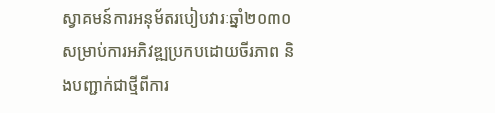ស្វាគមន៍ការអនុម័តរបៀបវារៈឆ្នាំ២០៣០ សម្រាប់ការអភិវឌ្ឍប្រកបដោយចីរភាព និងបញ្ជាក់ជាថ្មីពីការ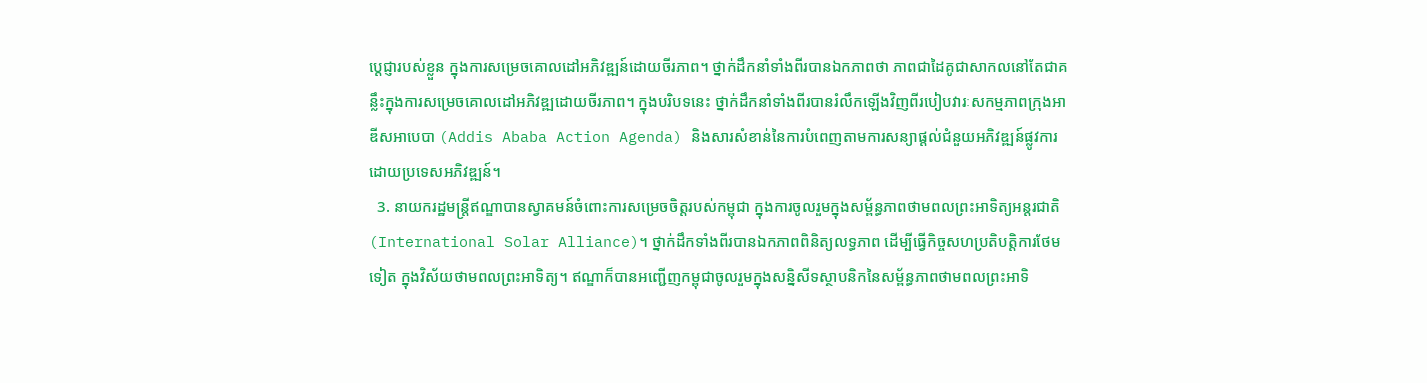ប្តេជ្ញារបស់ខ្លួន ក្នុងការសម្រេចគោលដៅអភិវឌ្ឍន៍ដោយចីរភាព។ ថ្នាក់ដឹកនាំទាំងពីរបានឯកភាពថា ភាពជាដៃគូជាសាកលនៅតែជាគន្លឹះក្នុងការសម្រេចគោលដៅអភិវឌ្ឍដោយចីរភាព។ ក្នុងបរិបទនេះ ថ្នាក់ដឹកនាំទាំងពីរបានរំលឹកឡើងវិញពីរបៀបវារៈសកម្មភាពក្រុងអាឌីសអាបេបា (Addis Ababa Action Agenda) និងសារសំខាន់នៃការបំពេញតាមការសន្យាផ្តល់ជំនួយអភិវឌ្ឍន៍ផ្លូវការដោយប្រទេសអភិវឌ្ឍន៍។
  3. នាយករដ្ឋមន្ត្រីឥណ្ឌាបានស្វាគមន៍ចំពោះការសម្រេចចិត្តរបស់កម្ពុជា ក្នុងការចូលរួមក្នុងសម្ព័ន្ធភាពថាមពលព្រះអាទិត្យអន្តរជាតិ (International Solar Alliance)។ ថ្នាក់ដឹកទាំងពីរបានឯកភាពពិនិត្យលទ្ធភាព ដើម្បីធ្វើកិច្ចសហប្រតិបត្តិការថែមទៀត ក្នុងវិស័យថាមពលព្រះអាទិត្យ។ ឥណ្ឌាក៏បានអញ្ជើញកម្ពុជាចូលរួមក្នុងសន្និសីទស្ថាបនិកនៃសម្ព័ន្ធភាពថាមពលព្រះអាទិ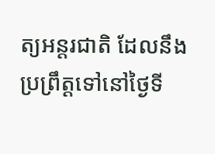ត្យអន្តរជាតិ ដែលនឹងប្រព្រឹត្តទៅនៅថ្ងៃទី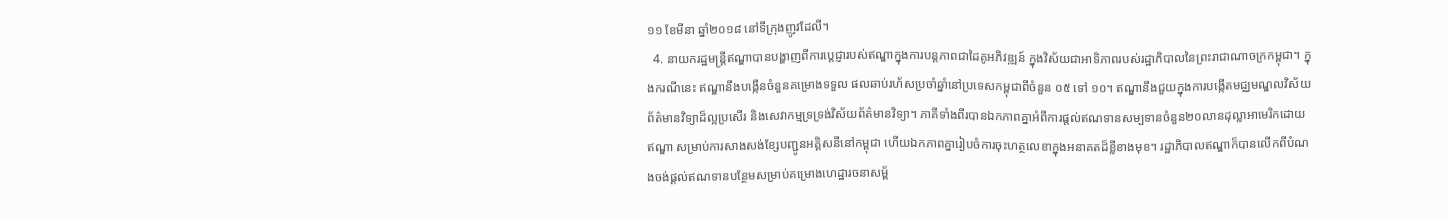១១ ខែមីនា ឆ្នាំ២០១៨ នៅទីក្រុងញូវដែលី។
  4. នាយករដ្ឋមន្ត្រីឥណ្ឌាបានបង្ហាញពីការប្តេជ្ញារបស់ឥណ្ឌាក្នុងការបន្តភាពជាដៃគូអភិវឌ្ឍន៍ ក្នុងវិស័យជាអាទិភាពរបស់រដ្ឋាភិបាលនៃព្រះរាជាណាចក្រកម្ពុជា។ ក្នុងករណីនេះ ឥណ្ឌានឹងបង្កើនចំនួនគម្រោងទទួល ផលឆាប់រហ័សប្រចាំឆ្នាំនៅប្រទេសកម្ពុជាពីចំនួន ០៥ ទៅ ១០។ ឥណ្ឌានឹងជួយក្នុងការបង្កើតមជ្ឈមណ្ឌលវិស័យព័ត៌មានវិទ្យាដ៏ល្អប្រសើរ និងសេវាកម្មទ្រទ្រង់វិស័យព័ត៌មានវិទ្យា។ ភាគីទាំងពីរបានឯកភាពគ្នាអំពីការផ្តល់ឥណទានសម្បទានចំនួន២០លានដុល្លាអាមេរិកដោយឥណ្ឌា សម្រាប់ការសាងសង់ខ្សែបញ្ជូនអគ្គិសនីនៅកម្ពុជា ហើយឯកភាពគ្នារៀបចំការចុះហត្ថលេខាក្នុងអនាគតដ៏ខ្លីខាងមុខ។ រដ្ឋាភិបាលឥណ្ឌាក៏បានលើកពីបំណងចង់ផ្តល់ឥណទានបន្ថែមសម្រាប់គម្រោងហេដ្ឋារចនាសម្ព័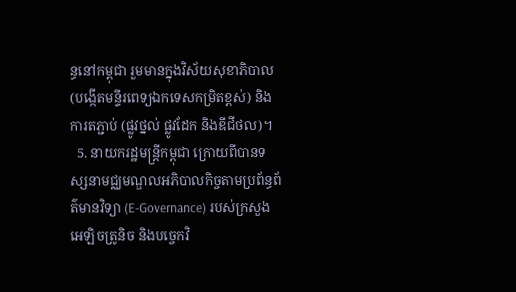ន្ធនៅកម្ពុជា រួមមានក្នុងវិស័យសុខាភិបាល(បង្កើតមន្ទីរពេទ្យឯកទេសកម្រិតខ្ពស់) និងការតភ្ជាប់ (ផ្លូវថ្នល់ ផ្លូវដែក និងឌីជីថល)។
  5. នាយករដ្ឋមន្ត្រីកម្ពុជា ក្រោយពីបានទស្សនាមជ្ឈមណ្ឌលអភិបាលកិច្ចតាមប្រព័ន្ធព័ត៌មានវិទ្យា (E-Governance) របស់ក្រសួងអេឡិចត្រូនិច និងបច្ចេកវិ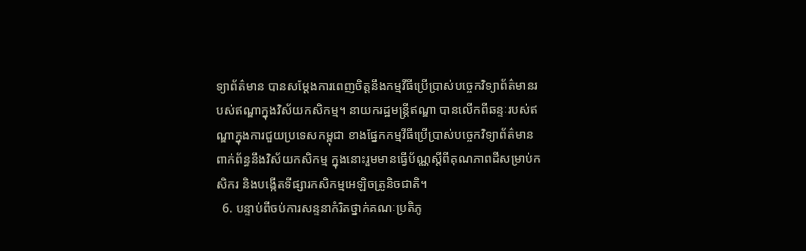ទ្យាព័ត៌មាន បានសម្តែងការពេញចិត្តនឹងកម្មវីធីប្រើប្រាស់បច្ចេកវិទ្យាព័ត៌មានរបស់ឥណ្ឌាក្នុងវិស័យកសិកម្ម។ នាយករដ្ឋមន្ត្រីឥណ្ឌា បានលើកពីឆន្ទៈរបស់ឥណ្ឌាក្នុងការជួយប្រទេសកម្ពុជា ខាងផ្នែកកម្មវីធីប្រើប្រាស់បច្ចេកវិទ្យាព័ត៌មានពាក់ព័ន្ធនឹងវិស័យកសិកម្ម ក្នុងនោះរួមមានធ្វើប័ណ្ណស្តីពីគុណភាពដីសម្រាប់កសិករ និងបង្កើតទីផ្សារកសិកម្មអេឡិចត្រូនិចជាតិ។
  6. បន្ទាប់ពីចប់ការសន្ទនាកំរិតថ្នាក់គណៈប្រតិភូ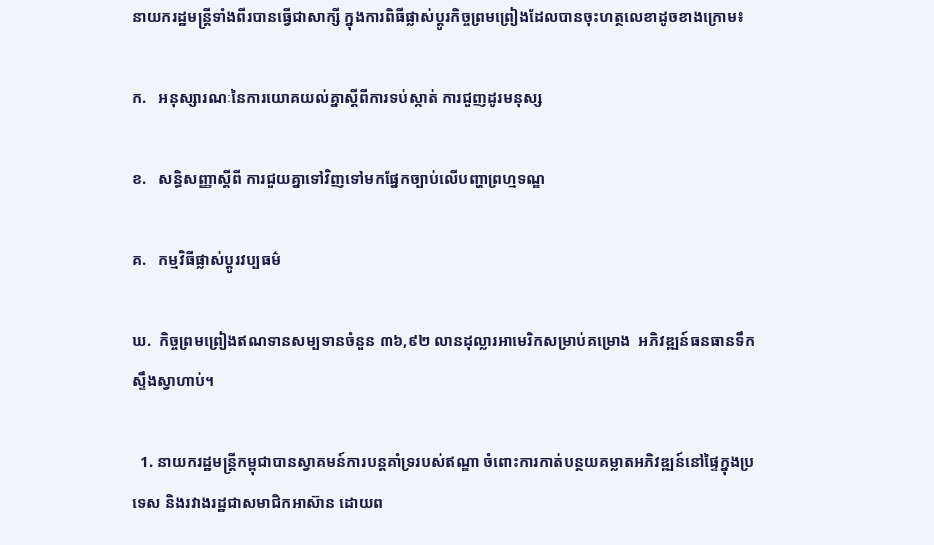នាយករដ្ឋមន្រ្តីទាំងពីរបានធ្វើជាសាក្សី ក្នុងការពិធីផ្លាស់ប្តូរកិច្ចព្រមព្រៀងដែលបានចុះហត្ថលេខាដូចខាងក្រោម៖

ក.   អនុស្សារណៈនៃការយោគយល់គ្នាស្តីពីការទប់ស្កាត់ ការជួញដូរមនុស្ស

ខ.   សន្ធិសញ្ញាស្តីពី ការជួយគ្នាទៅវិញទៅមកផ្នែកច្បាប់លើបញ្ហាព្រហ្មទណ្ឌ

គ.   កម្មវិធីផ្លាស់ប្តូរវប្បធម៌

ឃ.  កិច្ចព្រមព្រៀងឥណទានសម្បទានចំនួន ៣៦,៩២ លានដុល្លារអាមេរិកសម្រាប់គម្រោង  អភិវឌ្ឍន៍ធនធានទឹកស្ទឹងស្វាហាប់។

  1. នាយករដ្ឋមន្ត្រីកម្ពុជាបានស្វាគមន៍ការបន្តគាំទ្ររបស់ឥណ្ឌា ចំពោះការកាត់បន្ថយគម្លាតអភិវឌ្ឍន៍នៅផ្ទៃក្នុងប្រទេស និងរវាងរដ្ឋជាសមាជិកអាស៊ាន ដោយព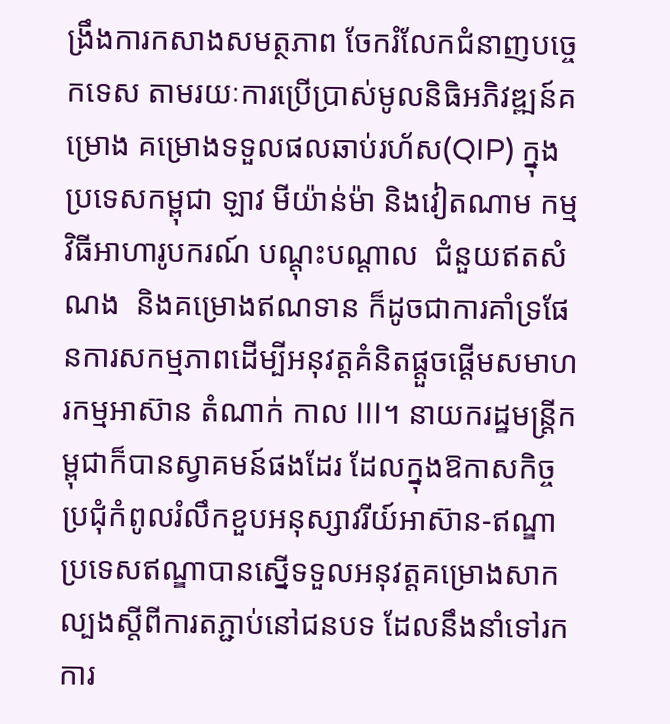ង្រឹងការកសាងសមត្ថភាព ចែករំលែកជំនាញបច្ចេកទេស តាមរយៈការប្រើប្រាស់មូលនិធិអភិវឌ្ឍន៍គម្រោង គម្រោងទទួលផលឆាប់រហ័ស(QIP) ក្នុងប្រទេសកម្ពុជា ឡាវ មីយ៉ាន់ម៉ា និងវៀតណាម កម្មវិធីអាហារូបករណ៍ បណ្តុះបណ្តាល  ជំនួយឥតសំណង  និងគម្រោងឥណទាន ក៏ដូចជាការគាំទ្រផែនការសកម្មភាពដើម្បីអនុវត្តគំនិតផ្តួចផ្តើមសមាហរកម្មអាស៊ាន តំណាក់ កាល III។ នាយករដ្ឋមន្ត្រីកម្ពុជាក៏បានស្វាគមន៍ផងដែរ ដែលក្នុងឱកាសកិច្ចប្រជុំកំពូលរំលឹកខួបអនុស្សាវរីយ៍អាស៊ាន-ឥណ្ឌា ប្រទេសឥណ្ឌាបានស្នើទទួលអនុវត្តគម្រោងសាកល្បងសី្តពីការតភ្ជាប់នៅជនបទ ដែលនឹងនាំទៅរកការ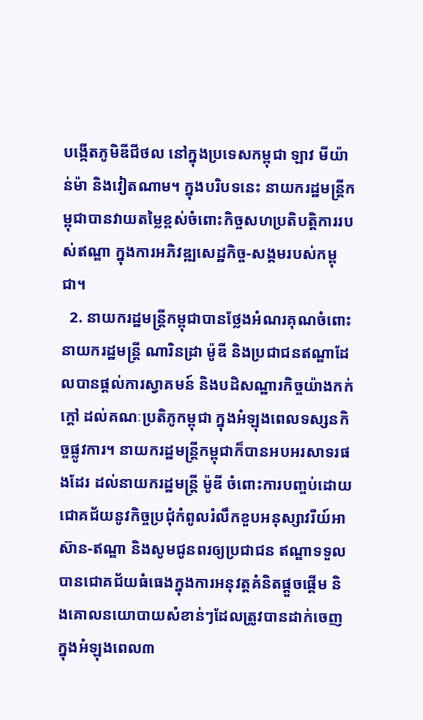បង្កើតភូមិឌីជីថល នៅក្នុងប្រទេសកម្ពុជា ឡាវ មីយ៉ាន់ម៉ា និងវៀតណាម។ ក្នុងបរិបទនេះ នាយករដ្ឋមន្ត្រីកម្ពុជាបានវាយតម្លៃខ្ពស់ចំពោះកិច្ចសហប្រតិបត្តិការរបស់ឥណ្ឌា ក្នុងការអភិវឌ្ឍសេដ្ឋកិច្ច-សង្គមរបស់កម្ពុជា។
  2. នាយករដ្ឋមន្ត្រីកម្ពុជាបានថ្លែងអំណរគុណចំពោះនាយករដ្ឋមន្ត្រី ណារិនដ្រា ម៉ូឌី និងប្រជាជនឥណ្ឌាដែលបានផ្តល់ការស្វាគមន៍ និងបដិសណ្ឋារកិច្ចយ៉ាងកក់ក្តៅ ដល់គណៈប្រតិភូកម្ពុជា ក្នុងអំឡុងពេលទស្សនកិច្ចផ្លូវការ។ នាយករដ្ឋមន្ត្រីកម្ពុជាក៏បានអបអរសាទរផងដែរ ដល់នាយករដ្ឋមន្ត្រី ម៉ូឌី ចំពោះការបញ្ចប់ដោយជោគជ័យនូវកិច្ចប្រជុំកំពូលរំលឹកខួបអនុស្សាវរីយ៍អាស៊ាន-ឥណ្ឌា និងសូមជូនពរឲ្យប្រជាជន ឥណ្ឌាទទួលបានជោគជ័យធំធេងក្នុងការអនុវត្តគំនិតផ្តួចផ្តើម និងគោលនយោបាយសំខាន់ៗដែលត្រូវបានដាក់ចេញក្នុងអំឡុងពេល៣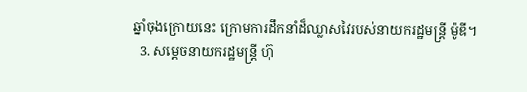ឆ្នាំចុងក្រោយនេះ ក្រោមការដឹកនាំដ៏ឈ្លាសវៃរបស់នាយករដ្ឋមន្ត្រី ម៉ូឌី។
  3. សម្តេចនាយករដ្ឋមន្ត្រី ហ៊ុ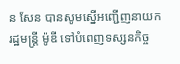ន សែន បានសូមស្នើអញ្ជើញនាយករដ្ឋមន្ត្រី ម៉ូឌី ទៅបំពេញទស្សនកិច្ច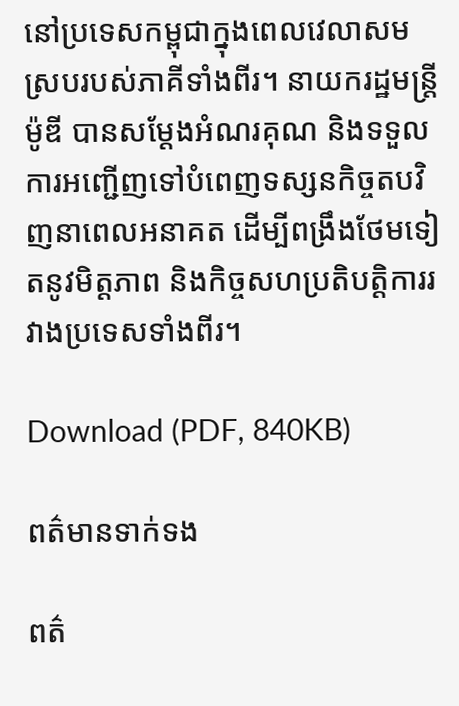នៅប្រទេសកម្ពុជាក្នុងពេលវេលាសមស្របរបស់ភាគីទាំងពីរ។ នាយករដ្ឋមន្ត្រី ម៉ូឌី បានសម្តែងអំណរគុណ និងទទួលការអញ្ជើញទៅបំពេញទស្សនកិច្ចតបវិញនាពេលអនាគត ដើម្បីពង្រឹងថែមទៀតនូវមិត្តភាព និងកិច្ចសហប្រតិបត្តិការរវាងប្រទេសទាំងពីរ។

Download (PDF, 840KB)

ពត៌មានទាក់ទង

ពត៌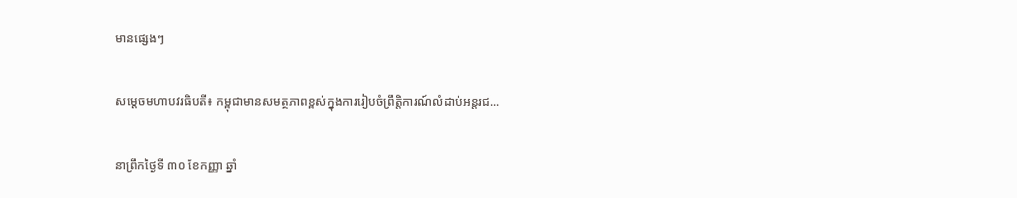មានផ្សេងៗ

សម្ដេចមហាបវរធិបតី៖ កម្ពុជាមានសមត្ថភាពខ្ពស់ក្នុងការរៀបចំព្រឹត្តិការណ៍លំដាប់អន្តរជ...

នាព្រឹកថ្ងៃទី ៣០ ខែកញ្ញា ឆ្នាំ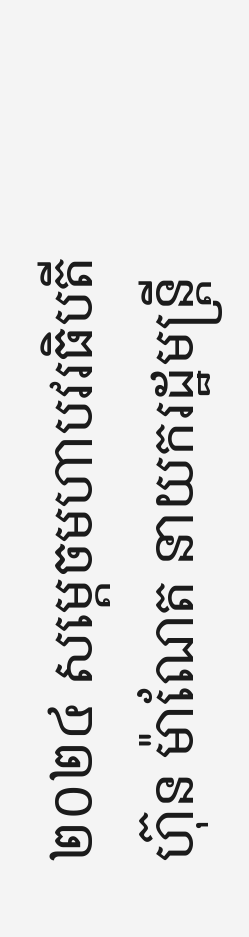២០២៤ សម្ដេចមហាបវរធិបតី ហ៊ុន ម៉ាណែត នាយករដ្ឋមន្ត្រី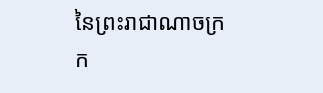នៃព្រះរាជាណាចក្រក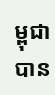ម្ពុជាបាន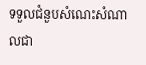ទទួលជំនួបសំណេះសំណាលជា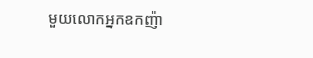មួយលោកអ្នកឧកញ៉ា